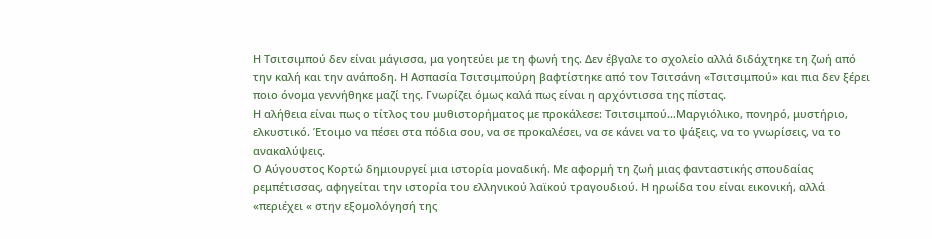Η Τσιτσιμπού δεν είναι μάγισσα, μα γοητεύει με τη φωνή της. Δεν έβγαλε το σχολείο αλλά διδάχτηκε τη ζωή από την καλή και την ανάποδη. Η Ασπασία Τσιτσιμπούρη βαφτίστηκε από τον Τσιτσάνη «Τσιτσιμπού» και πια δεν ξέρει ποιο όνομα γεννήθηκε μαζί της. Γνωρίζει όμως καλά πως είναι η αρχόντισσα της πίστας.
Η αλήθεια είναι πως ο τίτλος του μυθιστορήματος με προκάλεσε: Τσιτσιμπού…Μαργιόλικο, πονηρό, μυστήριο, ελκυστικό. Έτοιμο να πέσει στα πόδια σου, να σε προκαλέσει, να σε κάνει να το ψάξεις, να το γνωρίσεις, να το ανακαλύψεις.
Ο Αύγουστος Κορτώ δημιουργεί μια ιστορία μοναδική. Με αφορμή τη ζωή μιας φανταστικής σπουδαίας ρεμπέτισσας, αφηγείται την ιστορία του ελληνικού λαϊκού τραγουδιού. Η ηρωίδα του είναι εικονική, αλλά «περιέχει « στην εξομολόγησή της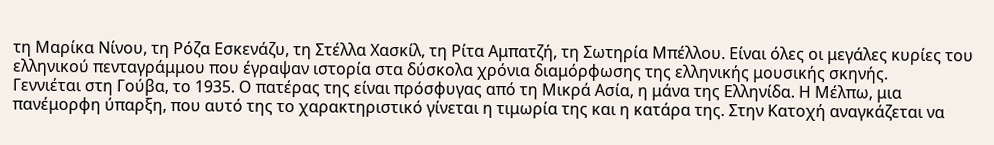τη Μαρίκα Νίνου, τη Ρόζα Εσκενάζυ, τη Στέλλα Χασκίλ, τη Ρίτα Αμπατζή, τη Σωτηρία Μπέλλου. Είναι όλες οι μεγάλες κυρίες του ελληνικού πενταγράμμου που έγραψαν ιστορία στα δύσκολα χρόνια διαμόρφωσης της ελληνικής μουσικής σκηνής.
Γεννιέται στη Γούβα, το 1935. Ο πατέρας της είναι πρόσφυγας από τη Μικρά Ασία, η μάνα της Ελληνίδα. Η Μέλπω, μια πανέμορφη ύπαρξη, που αυτό της το χαρακτηριστικό γίνεται η τιμωρία της και η κατάρα της. Στην Κατοχή αναγκάζεται να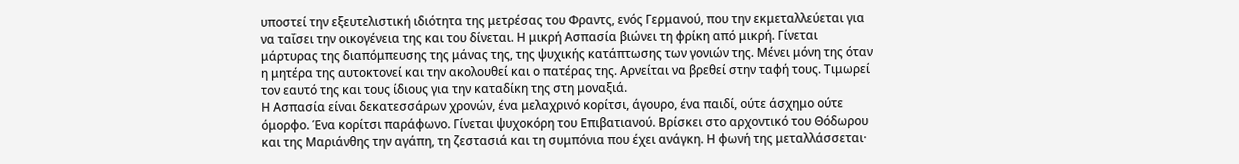υποστεί την εξευτελιστική ιδιότητα της μετρέσας του Φραντς, ενός Γερμανού, που την εκμεταλλεύεται για να ταΐσει την οικογένεια της και του δίνεται. Η μικρή Ασπασία βιώνει τη φρίκη από μικρή. Γίνεται μάρτυρας της διαπόμπευσης της μάνας της, της ψυχικής κατάπτωσης των γονιών της. Μένει μόνη της όταν η μητέρα της αυτοκτονεί και την ακολουθεί και ο πατέρας της. Αρνείται να βρεθεί στην ταφή τους. Τιμωρεί τον εαυτό της και τους ίδιους για την καταδίκη της στη μοναξιά.
Η Ασπασία είναι δεκατεσσάρων χρονών, ένα μελαχρινό κορίτσι, άγουρο, ένα παιδί, ούτε άσχημο ούτε όμορφο. Ένα κορίτσι παράφωνο. Γίνεται ψυχοκόρη του Επιβατιανού. Βρίσκει στο αρχοντικό του Θόδωρου και της Μαριάνθης την αγάπη, τη ζεστασιά και τη συμπόνια που έχει ανάγκη. Η φωνή της μεταλλάσσεται·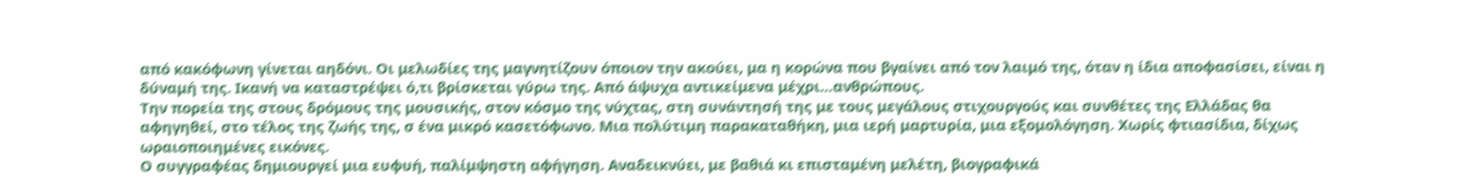από κακόφωνη γίνεται αηδόνι. Οι μελωδίες της μαγνητίζουν όποιον την ακούει, μα η κορώνα που βγαίνει από τον λαιμό της, όταν η ίδια αποφασίσει, είναι η δύναμή της. Ικανή να καταστρέψει ό,τι βρίσκεται γύρω της. Από άψυχα αντικείμενα μέχρι…ανθρώπους.
Την πορεία της στους δρόμους της μουσικής, στον κόσμο της νύχτας, στη συνάντησή της με τους μεγάλους στιχουργούς και συνθέτες της Ελλάδας θα αφηγηθεί, στο τέλος της ζωής της, σ ένα μικρό κασετόφωνο. Μια πολύτιμη παρακαταθήκη, μια ιερή μαρτυρία, μια εξομολόγηση. Χωρίς φτιασίδια, δίχως ωραιοποιημένες εικόνες.
Ο συγγραφέας δημιουργεί μια ευφυή, παλίμψηστη αφήγηση. Αναδεικνύει, με βαθιά κι επισταμένη μελέτη, βιογραφικά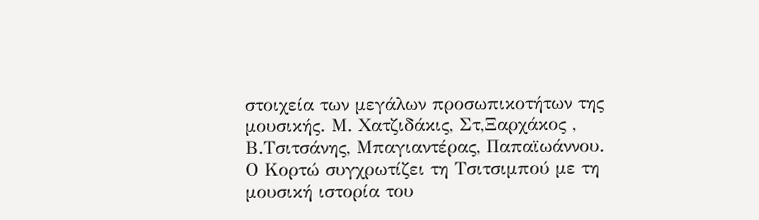στοιχεία των μεγάλων προσωπικοτήτων της μουσικής. Μ. Χατζιδάκις, Στ,Ξαρχάκος , Β.Τσιτσάνης, Μπαγιαντέρας, Παπαϊωάννου. Ο Κορτώ συγχρωτίζει τη Τσιτσιμπού με τη μουσική ιστορία του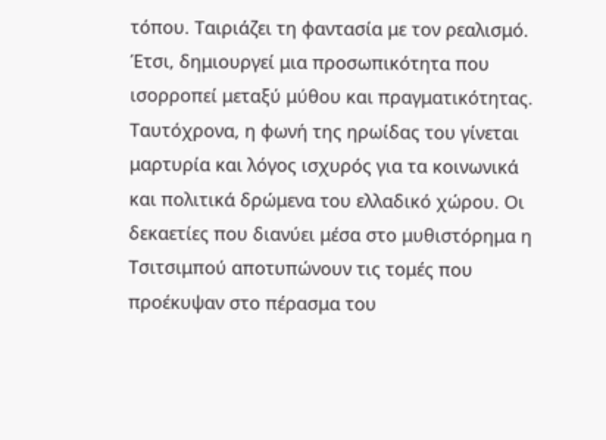τόπου. Ταιριάζει τη φαντασία με τον ρεαλισμό. Έτσι, δημιουργεί μια προσωπικότητα που ισορροπεί μεταξύ μύθου και πραγματικότητας.
Ταυτόχρονα, η φωνή της ηρωίδας του γίνεται μαρτυρία και λόγος ισχυρός για τα κοινωνικά και πολιτικά δρώμενα του ελλαδικό χώρου. Οι δεκαετίες που διανύει μέσα στο μυθιστόρημα η Τσιτσιμπού αποτυπώνουν τις τομές που προέκυψαν στο πέρασμα του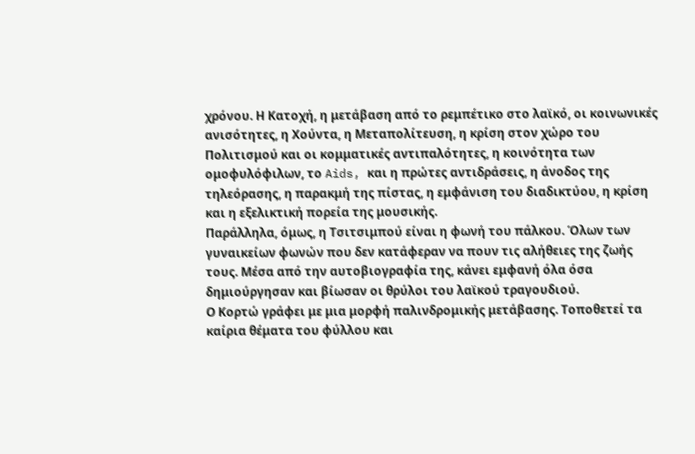χρόνου. Η Κατοχή, η μετάβαση από το ρεμπέτικο στο λαϊκό, οι κοινωνικές ανισότητες, η Χούντα, η Μεταπολίτευση, η κρίση στον χώρο του Πολιτισμού και οι κομματικές αντιπαλότητες, η κοινότητα των ομοφυλόφιλων, το Aids, και η πρώτες αντιδράσεις, η άνοδος της τηλεόρασης, η παρακμή της πίστας, η εμφάνιση του διαδικτύου, η κρίση και η εξελικτική πορεία της μουσικής.
Παράλληλα, όμως, η Τσιτσιμπού είναι η φωνή του πάλκου. Όλων των γυναικείων φωνών που δεν κατάφεραν να πουν τις αλήθειες της ζωής τους. Μέσα από την αυτοβιογραφία της, κάνει εμφανή όλα όσα δημιούργησαν και βίωσαν οι θρύλοι του λαϊκού τραγουδιού.
Ο Κορτώ γράφει με μια μορφή παλινδρομικής μετάβασης. Τοποθετεί τα καίρια θέματα του φύλλου και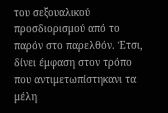του σεξουαλικού προσδιορισμού από το παρόν στο παρελθόν. Έτσι, δίνει έμφαση στον τρόπο που αντιμετωπίστηκανι τα μέλη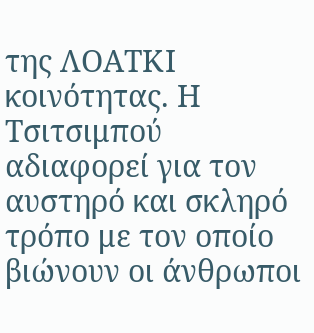της ΛΟΑΤΚΙ κοινότητας. Η Τσιτσιμπού αδιαφορεί για τον αυστηρό και σκληρό τρόπο με τον οποίο βιώνουν οι άνθρωποι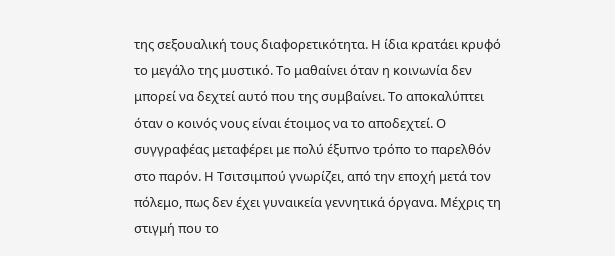της σεξουαλική τους διαφορετικότητα. Η ίδια κρατάει κρυφό το μεγάλο της μυστικό. Το μαθαίνει όταν η κοινωνία δεν μπορεί να δεχτεί αυτό που της συμβαίνει. Το αποκαλύπτει όταν ο κοινός νους είναι έτοιμος να το αποδεχτεί. Ο συγγραφέας μεταφέρει με πολύ έξυπνο τρόπο το παρελθόν στο παρόν. Η Τσιτσιμπού γνωρίζει, από την εποχή μετά τον πόλεμο, πως δεν έχει γυναικεία γεννητικά όργανα. Μέχρις τη στιγμή που το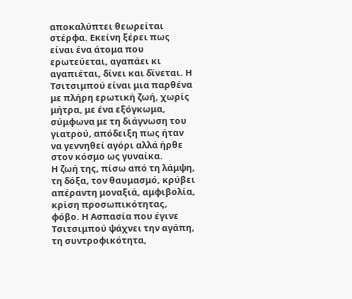αποκαλύπτει θεωρείται στέρφα. Εκείνη ξέρει πως είναι ένα άτομα που ερωτεύεται, αγαπάει κι αγαπιέται, δίνει και δϊνεται. Η Τσιτσιμπού είναι μια παρθένα με πλήρη ερωτική ζωή, χωρίς μήτρα, με ένα εξόγκωμα, σύμφωνα με τη διάγνωση του γιατρού, απόδειξη πως ήταν να γεννηθεί αγόρι αλλά ήρθε στον κόσμο ως γυναίκα.
Η ζωή της, πίσω από τη λάμψη, τη δόξα, τον θαυμασμό, κρύβει απέραντη μοναξιά, αμφιβολία, κρίση προσωπικότητας, φόβο. Η Ασπασία που έγινε Τσιτσιμπού ψάχνει την αγάπη, τη συντροφικότητα,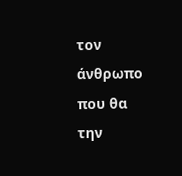τον άνθρωπο που θα την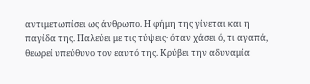αντιμετωπίσει ως άνθρωπο. Η φήμη της γίνεται και η παγίδα της. Παλεύει με τις τύψεις· όταν χάσει ό, τι αγαπά, θεωρεί υπεύθυνο τον εαυτό της. Κρύβει την αδυναμία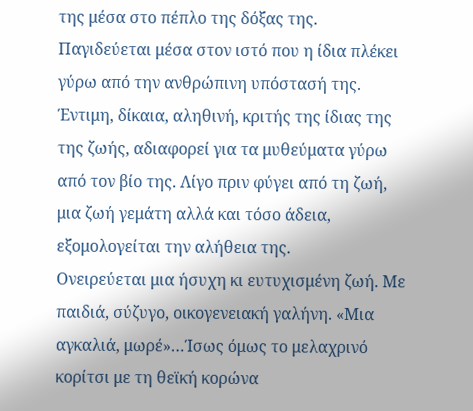της μέσα στο πέπλο της δόξας της. Παγιδεύεται μέσα στον ιστό που η ίδια πλέκει γύρω από την ανθρώπινη υπόστασή της. Έντιμη, δίκαια, αληθινή, κριτής της ίδιας της της ζωής, αδιαφορεί για τα μυθεύματα γύρω από τον βίο της. Λίγο πριν φύγει από τη ζωή, μια ζωή γεμάτη αλλά και τόσο άδεια, εξομολογείται την αλήθεια της.
Ονειρεύεται μια ήσυχη κι ευτυχισμένη ζωή. Με παιδιά, σύζυγο, οικογενειακή γαλήνη. «Μια αγκαλιά, μωρέ»…Ίσως όμως το μελαχρινό κορίτσι με τη θεϊκή κορώνα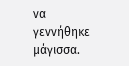να γεννήθηκε μάγισσα.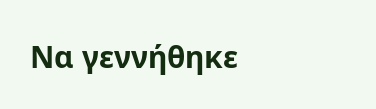Να γεννήθηκε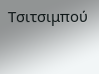Τσιτσιμπού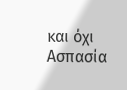και όχι Ασπασία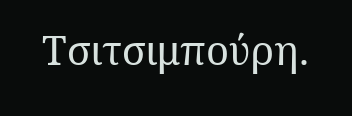Τσιτσιμπούρη.